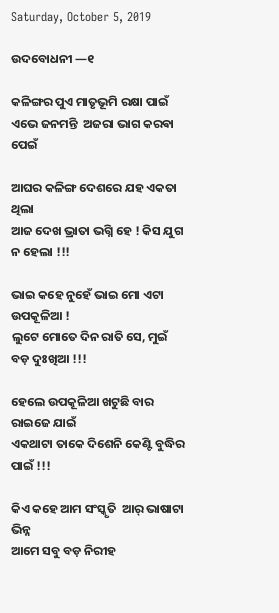Saturday, October 5, 2019

ଉଦବୋଧନୀ —୧

କଳିଙ୍ଗର ପୁଏ ମାତୃଭୂମି ରକ୍ଷା ପାଇଁ
ଏଭେ ଜନମନ୍ତି  ଅଜରା ଭାଗ କରଵା ପେଇଁ

ଆଘର କଳିଙ୍ଗ ଦେଶରେ ଯହ ଏକତା ଥିଲା
ଆଜ ଦେଖ ଭ୍ରାତା ଭଗ୍ନି ହେ ! କିସ ଯୁଗ ନ ହେଲା !!!

ଭାଇ କହେ ନୁହେଁ ଭାଇ ମୋ ଏଟା ଉପକୂଳିଆ !
ଲୁଟେ ମୋତେ ଦିନ ରାତି ସେ, ମୁଇଁ ବଡ଼ ଦୁଃଖିଆ !!!

ହେଲେ ଉପକୂଳିଆ ଖଟୁଛି ବାର ରାଇଜେ ଯାଇଁ
ଏକଥାଟା ତାକେ ଦିଶେନି କେଣ୍ଟି ବୁଦ୍ଧିର ପାଇଁ !!!

କିଏ କହେ ଆମ ସଂସ୍କୃତି  ଆର୍ ଭାଷାଟା ଭିନ୍ନ
ଆମେ ସବୁ ବଡ଼ ନିରୀହ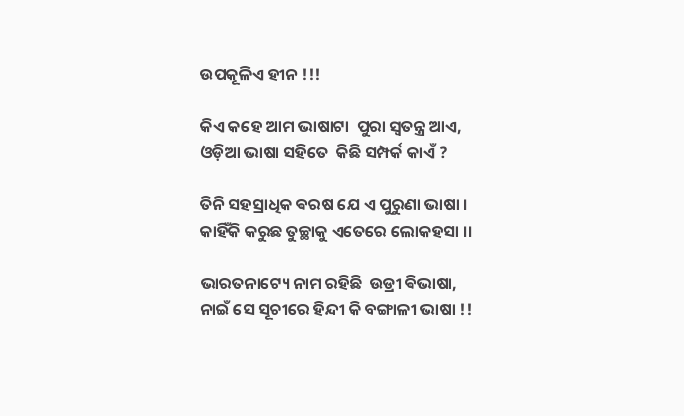ଉପକୂଳିଏ ହୀନ !!!

କିଏ କହେ ଆମ ଭାଷାଟା  ପୁରା ସ୍ଵତନ୍ତ୍ର ଆଏ,
ଓଡ଼ିଆ ଭାଷା ସହିତେ  କିଛି ସମ୍ପର୍କ କାଏଁ ?

ତିନି ସହସ୍ରାଧିକ ଵରଷ ଯେ ଏ ପୁରୁଣା ଭାଷା ।
କାହିଁକି କରୁଛ ତୁଚ୍ଛାକୁ ଏତେରେ ଲୋକହସା ।।

ଭାରତନାଟ୍ୟେ ନାମ ରହିଛି  ଉଡ୍ରୀ ଵିଭାଷା,
ନାଇଁ ସେ ସୂଚୀରେ ହିନ୍ଦୀ କି ବଙ୍ଗାଳୀ ଭାଷା !!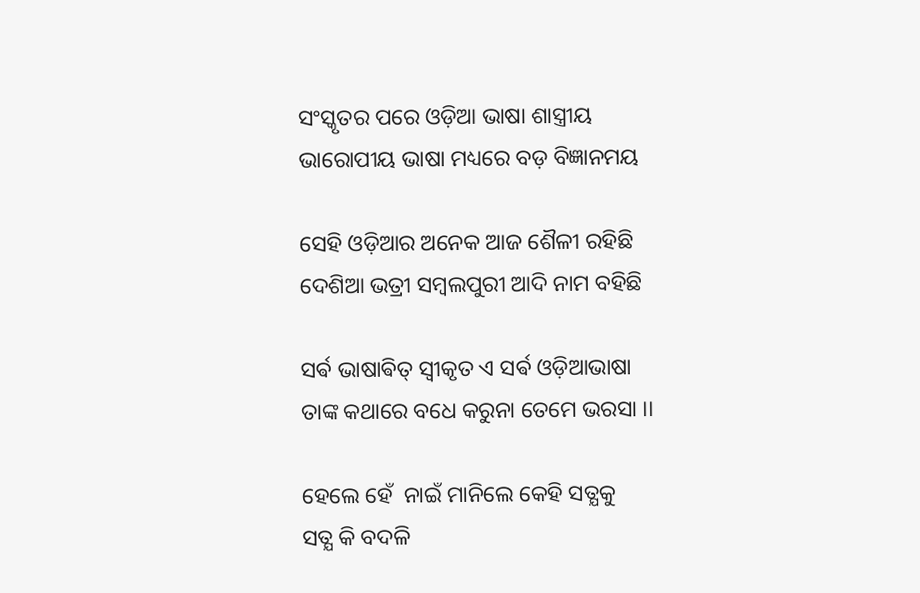ସଂସ୍କୃତର ପରେ ଓଡ଼ିଆ ଭାଷା ଶାସ୍ତ୍ରୀୟ
ଭାରୋପୀୟ ଭାଷା ମଧ୍ୟରେ ବଡ଼ ବିଜ୍ଞାନମୟ

ସେହି ଓଡ଼ିଆର ଅନେକ ଆଜ ଶୈଳୀ ରହିଛି
ଦେଶିଆ ଭତ୍ରୀ ସମ୍ବଲପୁରୀ ଆଦି ନାମ ବହିଛି

ସର୍ଵ ଭାଷାଵିତ୍ ସ୍ଵୀକୃତ ଏ ସର୍ଵ ଓଡ଼ିଆଭାଷା
ତାଙ୍କ କଥାରେ ବଧେ କରୁନା ତେମେ ଭରସା ।।

ହେଲେ ହେଁ  ନାଇଁ ମାନିଲେ କେହି ସତ୍ଯକୁ
ସତ୍ଯ କି ବଦଳି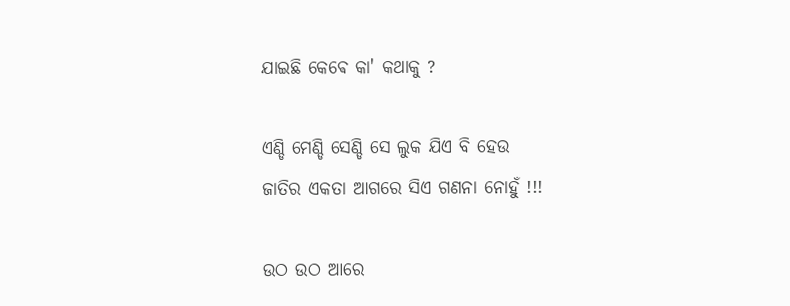ଯାଇଛି କେଵେ କା' କଥାକୁ ?

ଏଣ୍ଡି ମେଣ୍ଡି ସେଣ୍ଡି ସେ ଲୁକ ଯିଏ ବି ହେଉ
ଜାତିର ଏକତା ଆଗରେ ସିଏ ଗଣନା ନୋହୁଁ !!!

ଉଠ ଉଠ ଆରେ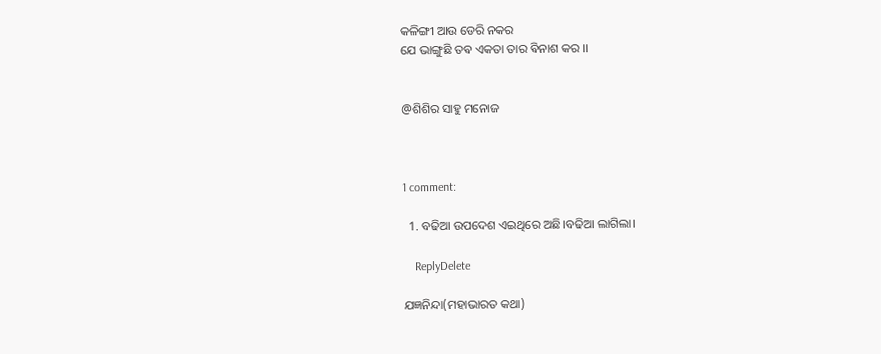କଳିଙ୍ଗୀ ଆଉ ଡେରି ନକର
ଯେ ଭାଙ୍ଗୁଛି ତଵ ଏକତା ତାର ଵିନାଶ କର ।।


@ଶିଶିର ସାହୁ ମନୋଜ



1 comment:

  1. ବଢିଆ ଉପଦେଶ ଏଇଥିରେ ଅଛି।ବଢିଆ ଲାଗିଲା।

    ReplyDelete

ଯଜ୍ଞନିନ୍ଦା(ମହାଭାରତ କଥା)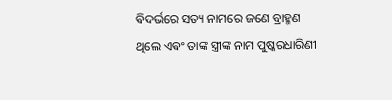ଵିଦର୍ଭରେ ସତ୍ୟ ନାମରେ ଜଣେ ବ୍ରାହ୍ମଣ ଥିଲେ ଏଵଂ ତାଙ୍କ ସ୍ତ୍ରୀଙ୍କ ନାମ ପୁଷ୍କରଧାରିଣୀ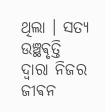ଥିଲା । ସତ୍ୟ ଉଞ୍ଛଵୃତ୍ତି ଦ୍ଵାରା ନିଜର ଜୀଵନ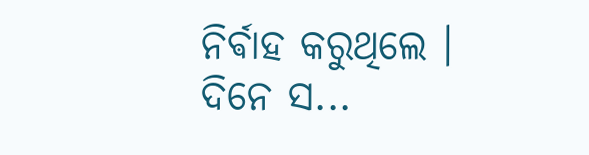ନିର୍ଵାହ କରୁଥିଲେ ‌। ଦିନେ ସ...